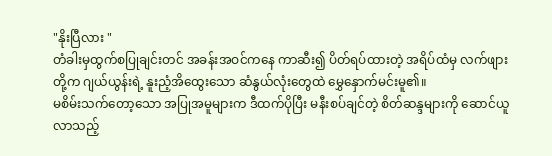"နိုးပြီလား "
တံခါးမှထွက်စပြုချင်းတင် အခန်းအဝင်ကနေ ကာဆီး၍ ပိတ်ရပ်ထားတဲ့ အရိပ်ထံမှ လက်ဖျားတို့က ဂျယ်ယွန်းရဲ့ နူးညံ့အိထွေးသော ဆံနွယ်လုံးတွေထဲ မွှေနှောက်မင်းမူ၏။
မစိမ်းသက်တော့သော အပြုအမူများက ဒီထက်ပိုပြီး မနီးစပ်ချင်တဲ့ စိတ်ဆန္ဒများကို ဆောင်ယူလာသည့်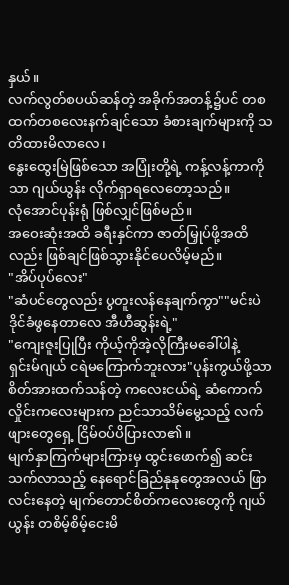နှယ်။
လက်လွတ်စပယ်ဆန်တဲ့ အခိုက်အတန့်၌ပင် တစထက်တစလေးနက်ချင်သော ခံစားချက်များကို သတိထားမိလာလေ၊
နွေးထွေးမြဲဖြစ်သော အပြုံးတို့ရဲ့ ကန့်လန့်ကာကိုသာ ဂျယ်ယွန်း လိုက်ရှာရလေတော့သည်။
လုံအောင်ပုန်းရုံ ဖြစ်လျှင်ဖြစ်မည်။
အဝေးဆုံးအထိ ခရီးနှင်ကာ ဇာတ်မြှုပ်ဖို့အထိလည်း ဖြစ်ချင်ဖြစ်သွားနိုင်ပေလိမ့်မည်။
"အိပ်ပုပ်လေး"
"ဆံပင်တွေလည်း ပွတူးလန်နေချက်ကွာ""မင်းပဲ ဒိုင်ခံဖွနေတာလေ အီဟီဆွန်းရဲ့"
"ကျေးဇူးပြုပြီး ကိုယ့်ကိုအဲ့လိုကြီးမခေါ်ပါနဲ့
ရှင်းမ်ဂျယ် ငရဲမကြောက်ဘူးလား"ပုန်းကွယ်ဖို့သာ စိတ်အားထက်သန်တဲ့ ကလေးငယ်ရဲ့ ဆံကောက်လှိုင်းကလေးများက ညင်သာသိမ်မွေ့သည့် လက်ဖျားတွေရှေ့ ငြိမ်ဝပ်ပိပြားလာ၏။
မျက်နှာကြက်များကြားမှ ထွင်းဖောက်၍ ဆင်းသက်လာသည့် နေရောင်ခြည်နုနုတွေအလယ် ဖြာလင်းနေတဲ့ မျက်တောင်စိတ်ကလေးတွေကို ဂျယ်ယွန်း တစိမ့်စိမ့်ငေးမိ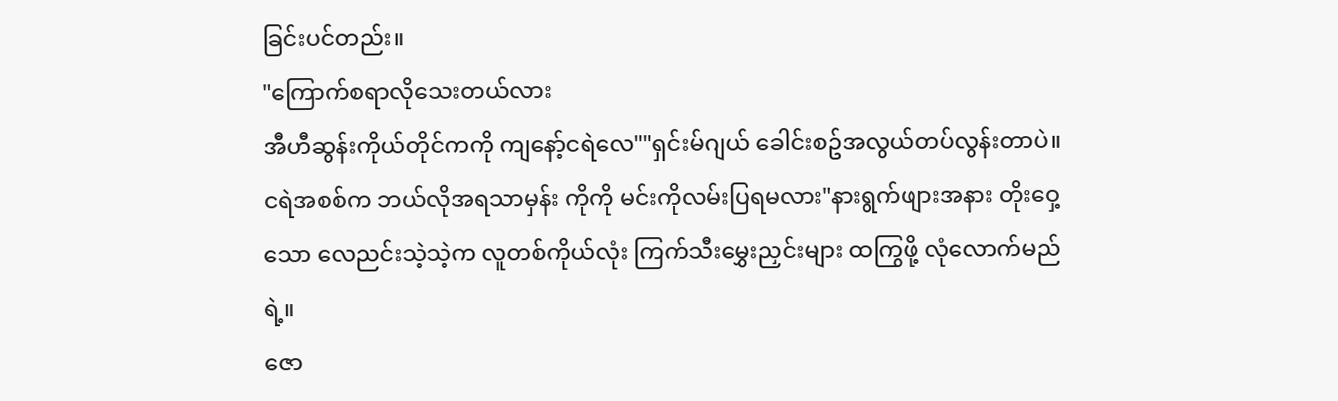ခြင်းပင်တည်း။
"ကြောက်စရာလိုသေးတယ်လား
အီဟီဆွန်းကိုယ်တိုင်ကကို ကျနော့်ငရဲလေ""ရှင်းမ်ဂျယ် ခေါင်းစဥ်အလွယ်တပ်လွန်းတာပဲ။
ငရဲအစစ်က ဘယ်လိုအရသာမှန်း ကိုကို မင်းကိုလမ်းပြရမလား"နားရွက်ဖျားအနား တိုးဝှေ့သော လေညင်းသဲ့သဲ့က လူတစ်ကိုယ်လုံး ကြက်သီးမွှေးညှင်းများ ထကြွဖို့ လုံလောက်မည်ရဲ့။
ဇော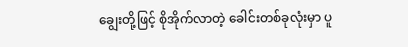ချွေးတို့ဖြင့် စိုအိုက်လာတဲ့ ခေါင်းတစ်ခုလုံးမှာ ပူ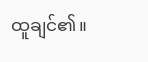ထူချင်၏။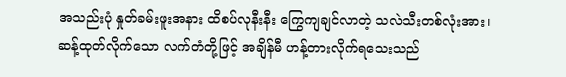အသည်းပုံ နှုတ်ခမ်းဖူးအနား ထိစပ်လုနီးနီး ကြွေကျချင်လာတဲ့ သလဲသီးတစ်လုံးအား၊
ဆန့်ထုတ်လိုက်သော လက်တံတို့ဖြင့် အချိန်မီ ဟန့်တားလိုက်ရသေးသည်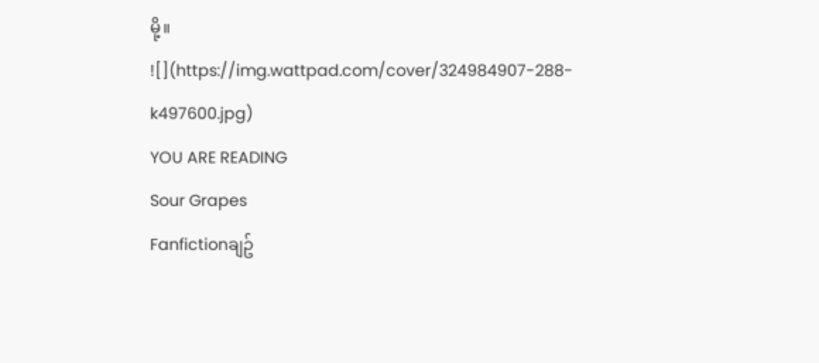မို့။
![](https://img.wattpad.com/cover/324984907-288-k497600.jpg)
YOU ARE READING
Sour Grapes
Fanfictionချဥ်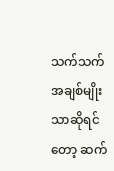သက်သက်အချစ်မျိုးသာဆိုရင်တော့ ဆက်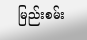မြည်းစမ်း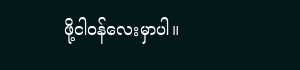ဖို့ငါဝန်လေးမှာပါ။